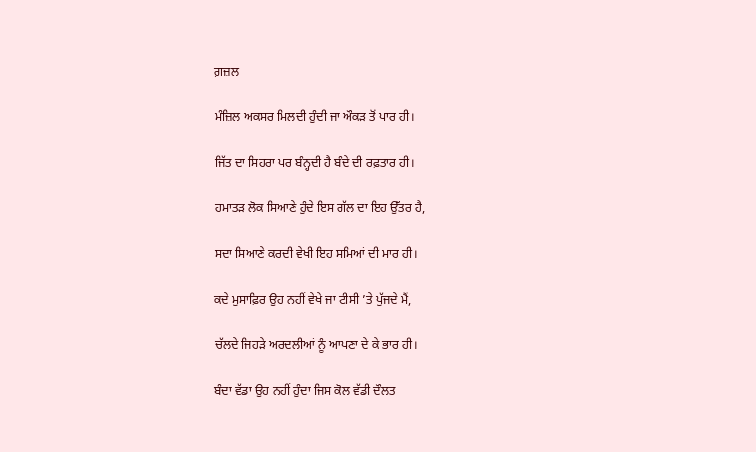ਗ਼ਜ਼ਲ

ਮੰਜ਼ਿਲ ਅਕਸਰ ਮਿਲਦੀ ਹੁੰਦੀ ਜਾ ਔਕੜ ਤੋਂ ਪਾਰ ਹੀ।

ਜਿੱਤ ਦਾ ਸਿਹਰਾ ਪਰ ਬੰਨ੍ਹਦੀ ਹੈ ਬੰਦੇ ਦੀ ਰਫ਼ਤਾਰ ਹੀ।

ਹਮਾਤੜ ਲੋਕ ਸਿਆਣੇ ਹੁੰਦੇ ਇਸ ਗੱਲ ਦਾ ਇਹ ਉੱਤਰ ਹੈ,

ਸਦਾ ਸਿਆਣੇ ਕਰਦੀ ਵੇਖੀ ਇਹ ਸਮਿਆਂ ਦੀ ਮਾਰ ਹੀ।

ਕਦੇ ਮੁਸਾਫ਼ਿਰ ਉਹ ਨਹੀਂ ਵੇਖੇ ਜਾ ਟੀਸੀ ’ਤੇ ਪੁੱਜਦੇ ਮੈਂ,

ਚੱਲਦੇ ਜਿਹੜੇ ਅਰਦਲੀਆਂ ਨੂੰ ਆਪਣਾ ਦੇ ਕੇ ਭਾਰ ਹੀ।

ਬੰਦਾ ਵੱਡਾ ਉਹ ਨਹੀਂ ਹੁੰਦਾ ਜਿਸ ਕੋਲ ਵੱਡੀ ਦੌਲਤ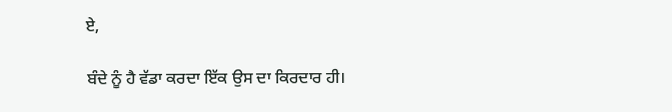ਏ,

ਬੰਦੇ ਨੂੰ ਹੈ ਵੱਡਾ ਕਰਦਾ ਇੱਕ ਉਸ ਦਾ ਕਿਰਦਾਰ ਹੀ।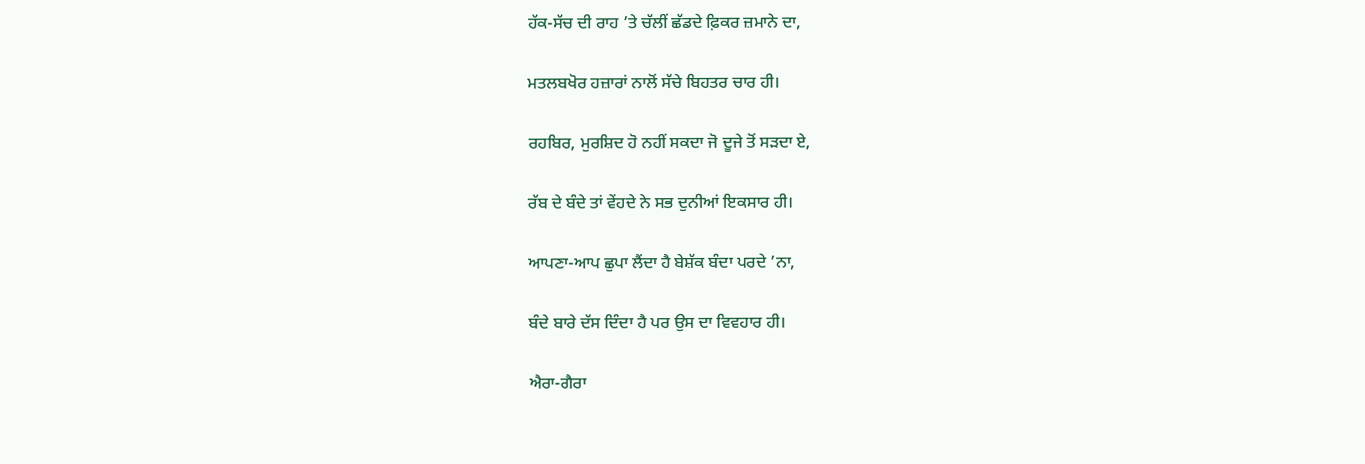ਹੱਕ-ਸੱਚ ਦੀ ਰਾਹ ’ਤੇ ਚੱਲੀਂ ਛੱਡਦੇ ਫ਼ਿਕਰ ਜ਼ਮਾਨੇ ਦਾ,

ਮਤਲਬਖੋਰ ਹਜ਼ਾਰਾਂ ਨਾਲੋਂ ਸੱਚੇ ਬਿਹਤਰ ਚਾਰ ਹੀ।

ਰਹਬਿਰ, ਮੁਰਸ਼ਿਦ ਹੋ ਨਹੀਂ ਸਕਦਾ ਜੋ ਦੂਜੇ ਤੋਂ ਸੜਦਾ ਏ,

ਰੱਬ ਦੇ ਬੰਦੇ ਤਾਂ ਵੇਂਹਦੇ ਨੇ ਸਭ ਦੁਨੀਆਂ ਇਕਸਾਰ ਹੀ।

ਆਪਣਾ-ਆਪ ਛੁਪਾ ਲੈਂਦਾ ਹੈ ਬੇਸ਼ੱਕ ਬੰਦਾ ਪਰਦੇ ’ਨਾ,

ਬੰਦੇ ਬਾਰੇ ਦੱਸ ਦਿੰਦਾ ਹੈ ਪਰ ਉਸ ਦਾ ਵਿਵਹਾਰ ਹੀ।

ਐਰਾ-ਗੈਰਾ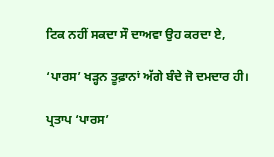ਟਿਕ ਨਹੀਂ ਸਕਦਾ ਸੌ ਦਾਅਵਾ ਉਹ ਕਰਦਾ ਏ,

‘ਪਾਰਸ’ ਖੜ੍ਹਨ ਤੂਫ਼ਾਨਾਂ ਅੱਗੇ ਬੰਦੇ ਜੋ ਦਮਦਾਰ ਹੀ।

ਪ੍ਰਤਾਪ ‘ਪਾਰਸ’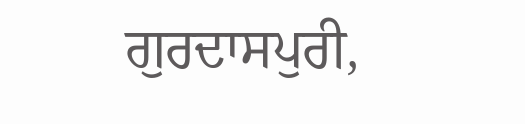ਗੁਰਦਾਸਪੁਰੀ,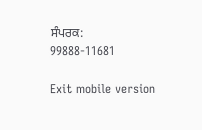ਸੰਪਰਕ: 99888-11681

Exit mobile version